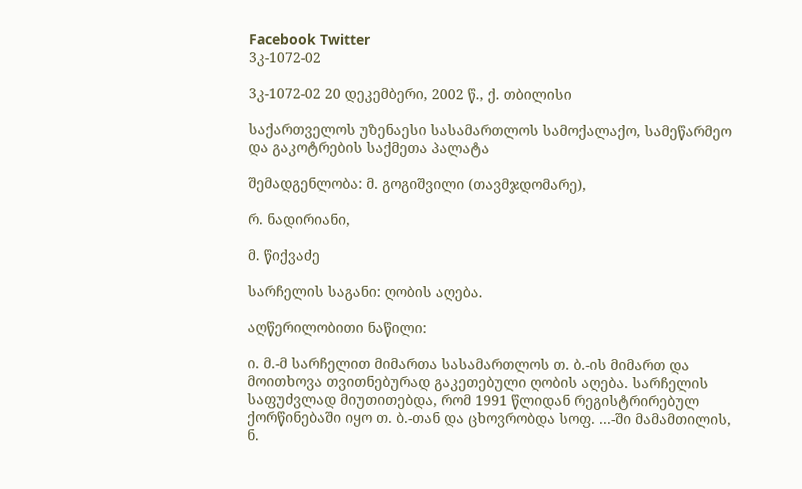Facebook Twitter
3კ-1072-02

3კ-1072-02 20 დეკემბერი, 2002 წ., ქ. თბილისი

საქართველოს უზენაესი სასამართლოს სამოქალაქო, სამეწარმეო და გაკოტრების საქმეთა პალატა

შემადგენლობა: მ. გოგიშვილი (თავმჯდომარე),

რ. ნადირიანი,

მ. წიქვაძე

სარჩელის საგანი: ღობის აღება.

აღწერილობითი ნაწილი:

ი. მ.-მ სარჩელით მიმართა სასამართლოს თ. ბ.-ის მიმართ და მოითხოვა თვითნებურად გაკეთებული ღობის აღება. სარჩელის საფუძვლად მიუთითებდა, რომ 1991 წლიდან რეგისტრირებულ ქორწინებაში იყო თ. ბ.-თან და ცხოვრობდა სოფ. ...-ში მამამთილის, ნ.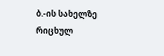ბ.-ის სახელზე რიცხულ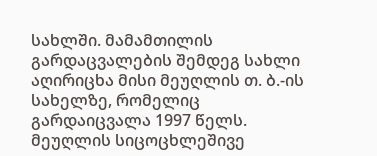სახლში. მამამთილის გარდაცვალების შემდეგ სახლი აღირიცხა მისი მეუღლის თ. ბ.-ის სახელზე, რომელიც გარდაიცვალა 1997 წელს. მეუღლის სიცოცხლეშივე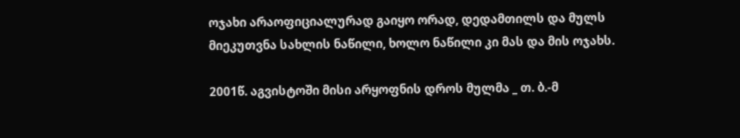ოჯახი არაოფიციალურად გაიყო ორად, დედამთილს და მულს მიეკუთვნა სახლის ნაწილი, ხოლო ნაწილი კი მას და მის ოჯახს.

2001წ. აგვისტოში მისი არყოფნის დროს მულმა _ თ. ბ.-მ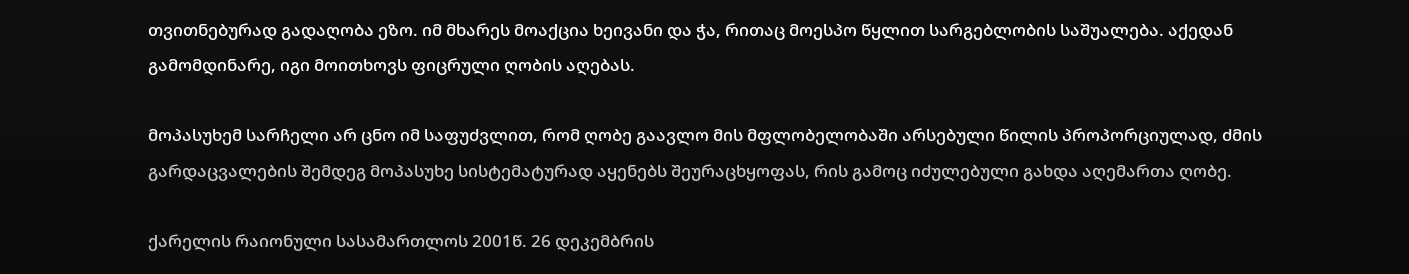თვითნებურად გადაღობა ეზო. იმ მხარეს მოაქცია ხეივანი და ჭა, რითაც მოესპო წყლით სარგებლობის საშუალება. აქედან გამომდინარე, იგი მოითხოვს ფიცრული ღობის აღებას.

მოპასუხემ სარჩელი არ ცნო იმ საფუძვლით, რომ ღობე გაავლო მის მფლობელობაში არსებული წილის პროპორციულად, ძმის გარდაცვალების შემდეგ მოპასუხე სისტემატურად აყენებს შეურაცხყოფას, რის გამოც იძულებული გახდა აღემართა ღობე.

ქარელის რაიონული სასამართლოს 2001წ. 26 დეკემბრის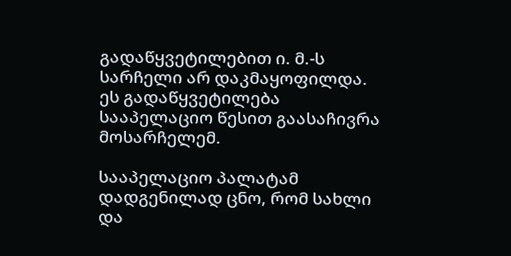გადაწყვეტილებით ი. მ.-ს სარჩელი არ დაკმაყოფილდა. ეს გადაწყვეტილება სააპელაციო წესით გაასაჩივრა მოსარჩელემ.

სააპელაციო პალატამ დადგენილად ცნო, რომ სახლი და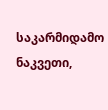საკარმიდამო ნაკვეთი,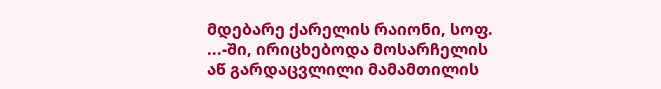მდებარე ქარელის რაიონი, სოფ. ...-ში, ირიცხებოდა მოსარჩელის აწ გარდაცვლილი მამამთილის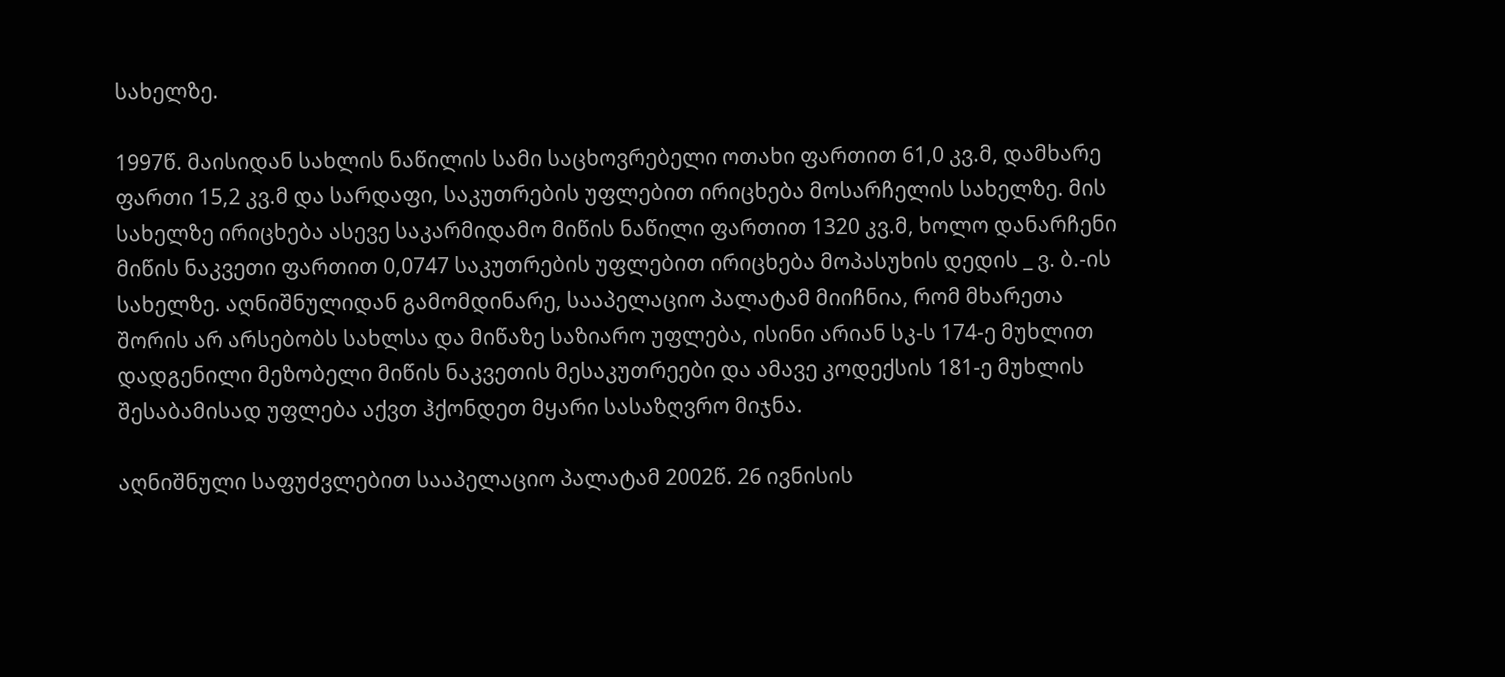სახელზე.

1997წ. მაისიდან სახლის ნაწილის სამი საცხოვრებელი ოთახი ფართით 61,0 კვ.მ, დამხარე ფართი 15,2 კვ.მ და სარდაფი, საკუთრების უფლებით ირიცხება მოსარჩელის სახელზე. მის სახელზე ირიცხება ასევე საკარმიდამო მიწის ნაწილი ფართით 1320 კვ.მ, ხოლო დანარჩენი მიწის ნაკვეთი ფართით 0,0747 საკუთრების უფლებით ირიცხება მოპასუხის დედის _ ვ. ბ.-ის სახელზე. აღნიშნულიდან გამომდინარე, სააპელაციო პალატამ მიიჩნია, რომ მხარეთა შორის არ არსებობს სახლსა და მიწაზე საზიარო უფლება, ისინი არიან სკ-ს 174-ე მუხლით დადგენილი მეზობელი მიწის ნაკვეთის მესაკუთრეები და ამავე კოდექსის 181-ე მუხლის შესაბამისად უფლება აქვთ ჰქონდეთ მყარი სასაზღვრო მიჯნა.

აღნიშნული საფუძვლებით სააპელაციო პალატამ 2002წ. 26 ივნისის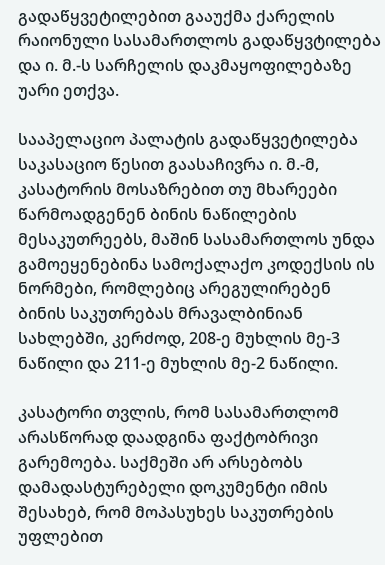გადაწყვეტილებით გააუქმა ქარელის რაიონული სასამართლოს გადაწყვტილება და ი. მ.-ს სარჩელის დაკმაყოფილებაზე უარი ეთქვა.

სააპელაციო პალატის გადაწყვეტილება საკასაციო წესით გაასაჩივრა ი. მ.-მ, კასატორის მოსაზრებით თუ მხარეები წარმოადგენენ ბინის ნაწილების მესაკუთრეებს, მაშინ სასამართლოს უნდა გამოეყენებინა სამოქალაქო კოდექსის ის ნორმები, რომლებიც არეგულირებენ ბინის საკუთრებას მრავალბინიან სახლებში, კერძოდ, 208-ე მუხლის მე-3 ნაწილი და 211-ე მუხლის მე-2 ნაწილი.

კასატორი თვლის, რომ სასამართლომ არასწორად დაადგინა ფაქტობრივი გარემოება. საქმეში არ არსებობს დამადასტურებელი დოკუმენტი იმის შესახებ, რომ მოპასუხეს საკუთრების უფლებით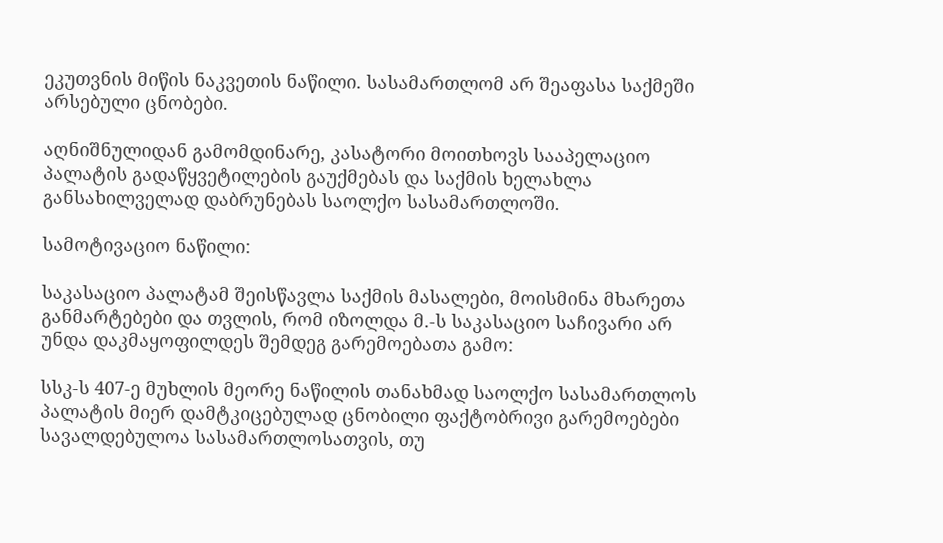ეკუთვნის მიწის ნაკვეთის ნაწილი. სასამართლომ არ შეაფასა საქმეში არსებული ცნობები.

აღნიშნულიდან გამომდინარე, კასატორი მოითხოვს სააპელაციო პალატის გადაწყვეტილების გაუქმებას და საქმის ხელახლა განსახილველად დაბრუნებას საოლქო სასამართლოში.

სამოტივაციო ნაწილი:

საკასაციო პალატამ შეისწავლა საქმის მასალები, მოისმინა მხარეთა განმარტებები და თვლის, რომ იზოლდა მ.-ს საკასაციო საჩივარი არ უნდა დაკმაყოფილდეს შემდეგ გარემოებათა გამო:

სსკ-ს 407-ე მუხლის მეორე ნაწილის თანახმად საოლქო სასამართლოს პალატის მიერ დამტკიცებულად ცნობილი ფაქტობრივი გარემოებები სავალდებულოა სასამართლოსათვის, თუ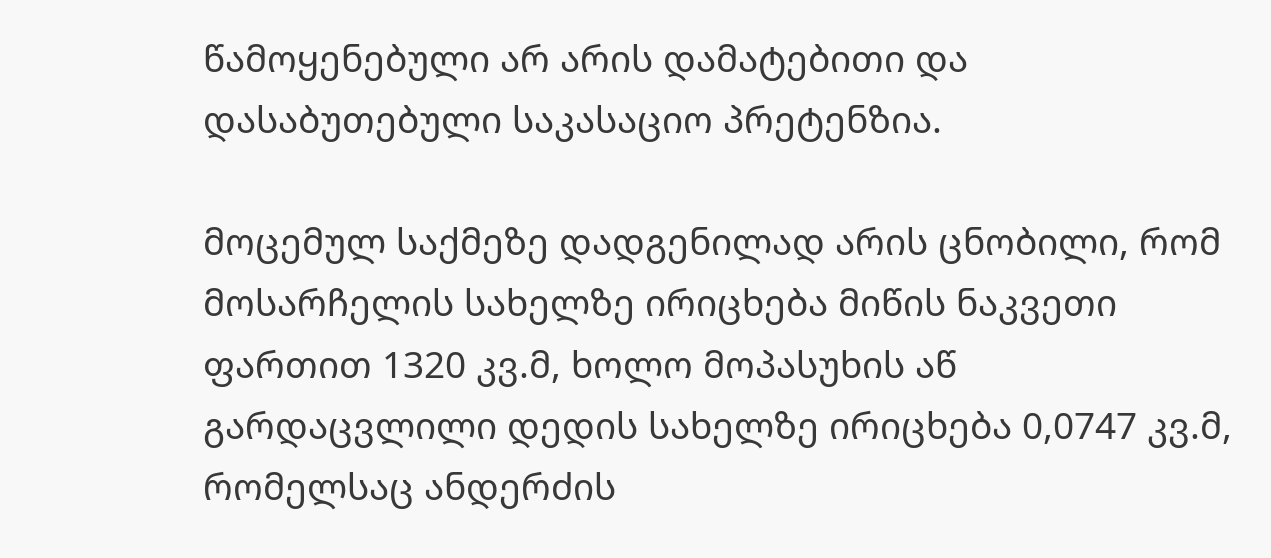წამოყენებული არ არის დამატებითი და დასაბუთებული საკასაციო პრეტენზია.

მოცემულ საქმეზე დადგენილად არის ცნობილი, რომ მოსარჩელის სახელზე ირიცხება მიწის ნაკვეთი ფართით 1320 კვ.მ, ხოლო მოპასუხის აწ გარდაცვლილი დედის სახელზე ირიცხება 0,0747 კვ.მ, რომელსაც ანდერძის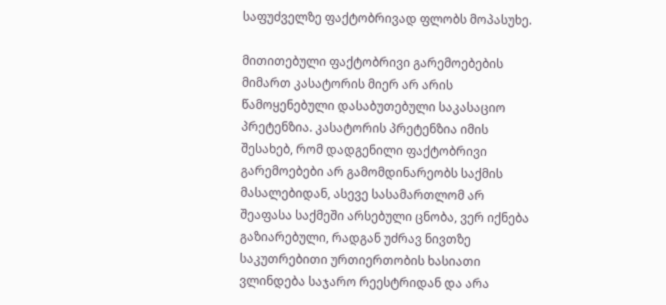საფუძველზე ფაქტობრივად ფლობს მოპასუხე.

მითითებული ფაქტობრივი გარემოებების მიმართ კასატორის მიერ არ არის წამოყენებული დასაბუთებული საკასაციო პრეტენზია. კასატორის პრეტენზია იმის შესახებ, რომ დადგენილი ფაქტობრივი გარემოებები არ გამომდინარეობს საქმის მასალებიდან, ასევე სასამართლომ არ შეაფასა საქმეში არსებული ცნობა, ვერ იქნება გაზიარებული, რადგან უძრავ ნივთზე საკუთრებითი ურთიერთობის ხასიათი ვლინდება საჯარო რეესტრიდან და არა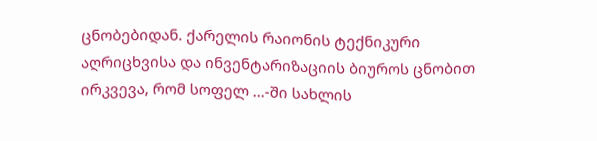ცნობებიდან. ქარელის რაიონის ტექნიკური აღრიცხვისა და ინვენტარიზაციის ბიუროს ცნობით ირკვევა, რომ სოფელ ...-ში სახლის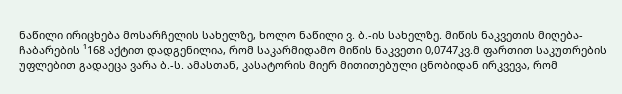ნაწილი ირიცხება მოსარჩელის სახელზე, ხოლო ნაწილი ვ. ბ.-ის სახელზე. მიწის ნაკვეთის მიღება-ჩაბარების ¹168 აქტით დადგენილია, რომ საკარმიდამო მიწის ნაკვეთი 0,0747კვ.მ ფართით საკუთრების უფლებით გადაეცა ვარა ბ.-ს. ამასთან, კასატორის მიერ მითითებული ცნობიდან ირკვევა, რომ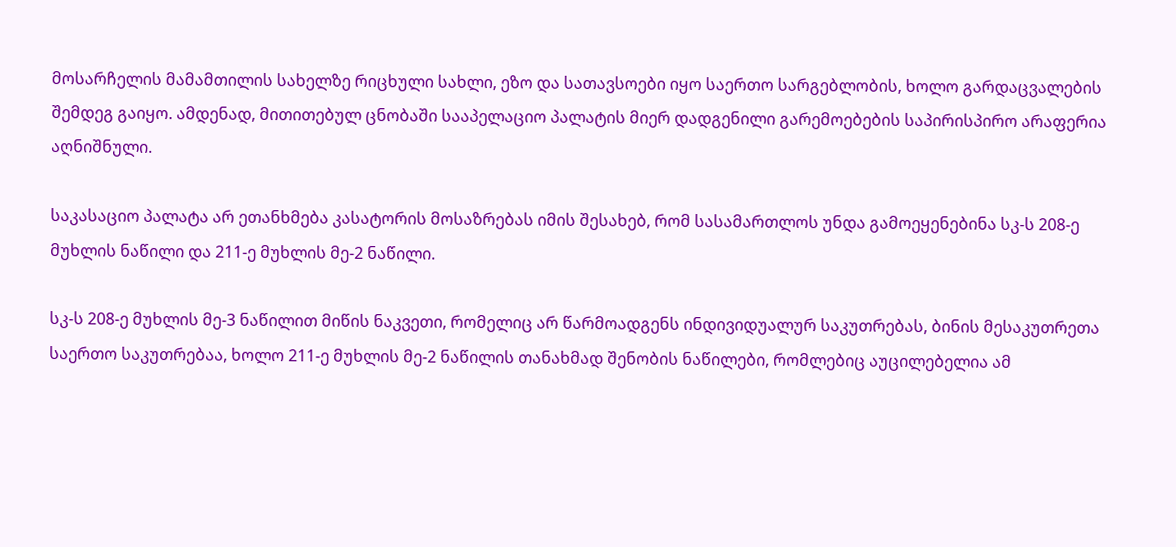მოსარჩელის მამამთილის სახელზე რიცხული სახლი, ეზო და სათავსოები იყო საერთო სარგებლობის, ხოლო გარდაცვალების შემდეგ გაიყო. ამდენად, მითითებულ ცნობაში სააპელაციო პალატის მიერ დადგენილი გარემოებების საპირისპირო არაფერია აღნიშნული.

საკასაციო პალატა არ ეთანხმება კასატორის მოსაზრებას იმის შესახებ, რომ სასამართლოს უნდა გამოეყენებინა სკ-ს 208-ე მუხლის ნაწილი და 211-ე მუხლის მე-2 ნაწილი.

სკ-ს 208-ე მუხლის მე-3 ნაწილით მიწის ნაკვეთი, რომელიც არ წარმოადგენს ინდივიდუალურ საკუთრებას, ბინის მესაკუთრეთა საერთო საკუთრებაა, ხოლო 211-ე მუხლის მე-2 ნაწილის თანახმად შენობის ნაწილები, რომლებიც აუცილებელია ამ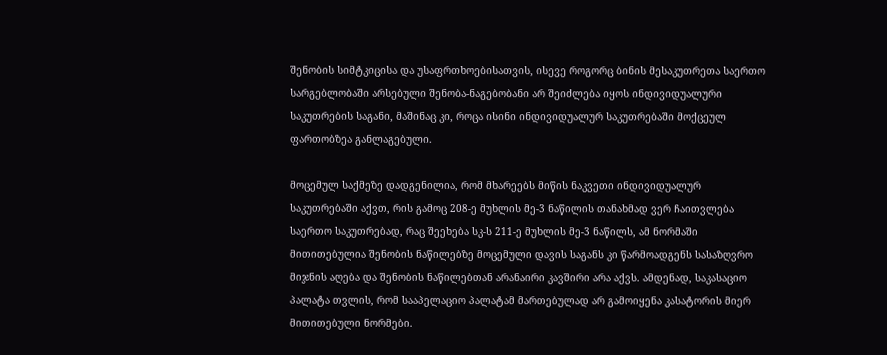შენობის სიმტკიცისა და უსაფრთხოებისათვის, ისევე როგორც ბინის მესაკუთრეთა საერთო სარგებლობაში არსებული შენობა-ნაგებობანი არ შეიძლება იყოს ინდივიდუალური საკუთრების საგანი, მაშინაც კი, როცა ისინი ინდივიდუალურ საკუთრებაში მოქცეულ ფართობზეა განლაგებული.

მოცემულ საქმეზე დადგენილია, რომ მხარეებს მიწის ნაკვეთი ინდივიდუალურ საკუთრებაში აქვთ, რის გამოც 208-ე მუხლის მე-3 ნაწილის თანახმად ვერ ჩაითვლება საერთო საკუთრებად, რაც შეეხება სკ-ს 211-ე მუხლის მე-3 ნაწილს, ამ ნორმაში მითითებულია შენობის ნაწილებზე მოცემული დავის საგანს კი წარმოადგენს სასაზღვრო მიჯნის აღება და შენობის ნაწილებთან არანაირი კავშირი არა აქვს. ამდენად, საკასაციო პალატა თვლის, რომ სააპელაციო პალატამ მართებულად არ გამოიყენა კასატორის მიერ მითითებული ნორმები.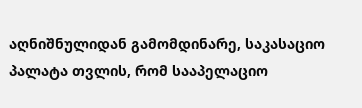აღნიშნულიდან გამომდინარე, საკასაციო პალატა თვლის, რომ სააპელაციო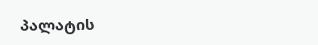პალატის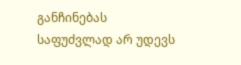განჩინებას საფუძვლად არ უდევს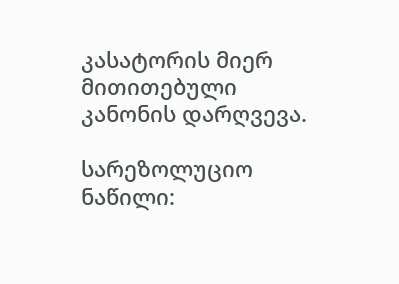კასატორის მიერ მითითებული კანონის დარღვევა.

სარეზოლუციო ნაწილი: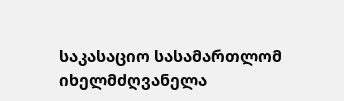საკასაციო სასამართლომ იხელმძღვანელა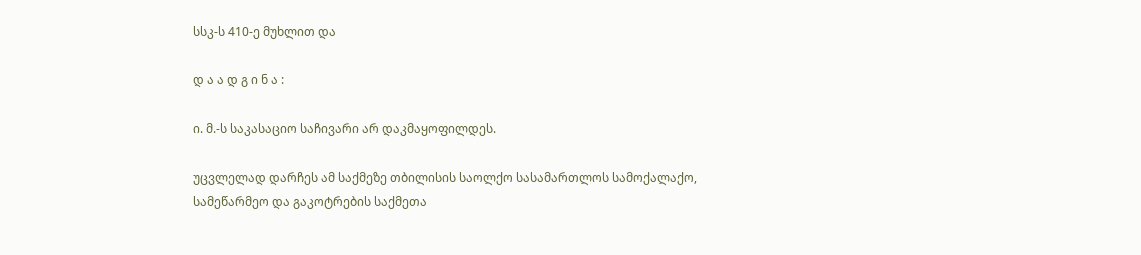სსკ-ს 410-ე მუხლით და

დ ა ა დ გ ი ნ ა :

ი. მ.-ს საკასაციო საჩივარი არ დაკმაყოფილდეს.

უცვლელად დარჩეს ამ საქმეზე თბილისის საოლქო სასამართლოს სამოქალაქო, სამეწარმეო და გაკოტრების საქმეთა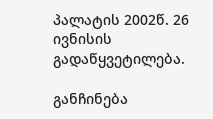პალატის 2002წ. 26 ივნისის გადაწყვეტილება.

განჩინება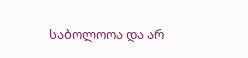საბოლოოა და არ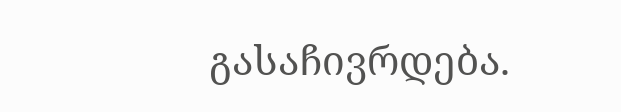გასაჩივრდება.